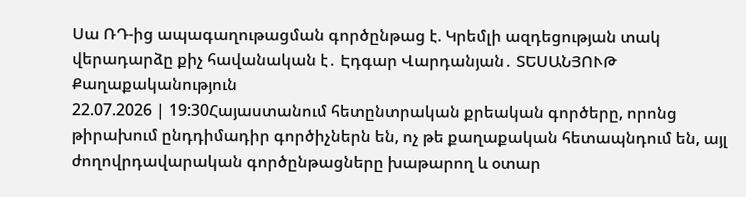Սա ՌԴ-ից ապագաղութացման գործընթաց է. Կրեմլի ազդեցության տակ վերադարձը քիչ հավանական է․ Էդգար Վարդանյան․ ՏԵՍԱՆՅՈՒԹ
Քաղաքականություն
22.07.2026 | 19:30Հայաստանում հետընտրական քրեական գործերը, որոնց թիրախում ընդդիմադիր գործիչներն են, ոչ թե քաղաքական հետապնդում են, այլ ժողովրդավարական գործընթացները խաթարող և օտար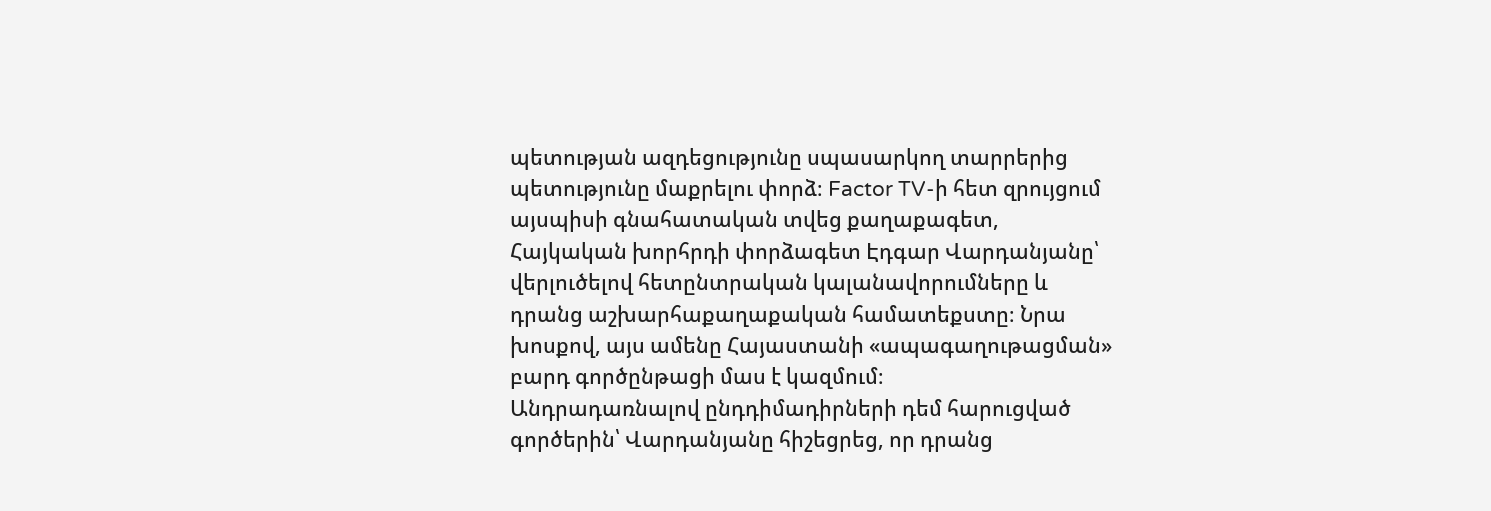պետության ազդեցությունը սպասարկող տարրերից պետությունը մաքրելու փորձ։ Factor TV-ի հետ զրույցում այսպիսի գնահատական տվեց քաղաքագետ, Հայկական խորհրդի փորձագետ Էդգար Վարդանյանը՝ վերլուծելով հետընտրական կալանավորումները և դրանց աշխարհաքաղաքական համատեքստը։ Նրա խոսքով, այս ամենը Հայաստանի «ապագաղութացման» բարդ գործընթացի մաս է կազմում։
Անդրադառնալով ընդդիմադիրների դեմ հարուցված գործերին՝ Վարդանյանը հիշեցրեց, որ դրանց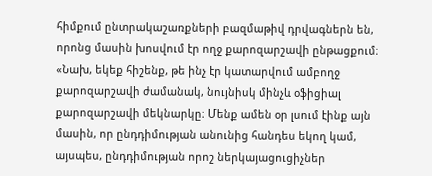հիմքում ընտրակաշառքների բազմաթիվ դրվագներն են, որոնց մասին խոսվում էր ողջ քարոզարշավի ընթացքում։
«Նախ, եկեք հիշենք, թե ինչ էր կատարվում ամբողջ քարոզարշավի ժամանակ, նույնիսկ մինչև օֆիցիալ քարոզարշավի մեկնարկը։ Մենք ամեն օր լսում էինք այն մասին, որ ընդդիմության անունից հանդես եկող կամ, այսպես, ընդդիմության որոշ ներկայացուցիչներ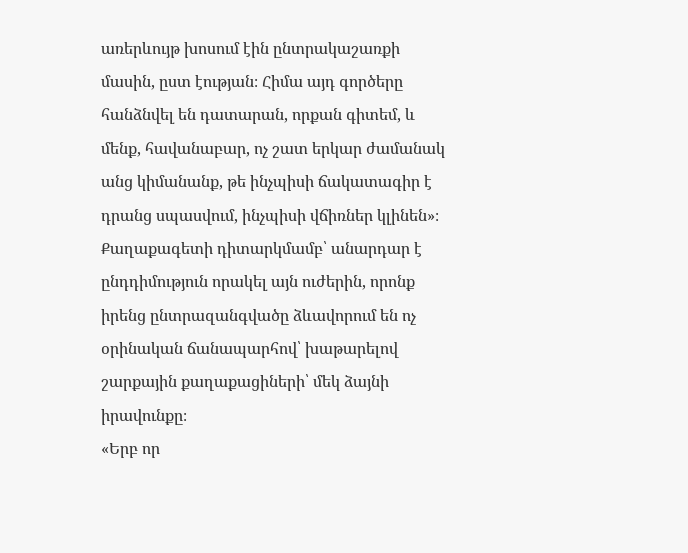առերևույթ խոսում էին ընտրակաշառքի մասին, ըստ էության։ Հիմա այդ գործերը հանձնվել են դատարան, որքան գիտեմ, և մենք, հավանաբար, ոչ շատ երկար ժամանակ անց կիմանանք, թե ինչպիսի ճակատագիր է դրանց սպասվում, ինչպիսի վճիռներ կլինեն»։
Քաղաքագետի դիտարկմամբ՝ անարդար է ընդդիմություն որակել այն ուժերին, որոնք իրենց ընտրազանգվածը ձևավորում են ոչ օրինական ճանապարհով՝ խաթարելով շարքային քաղաքացիների՝ մեկ ձայնի իրավունքը։
«Երբ որ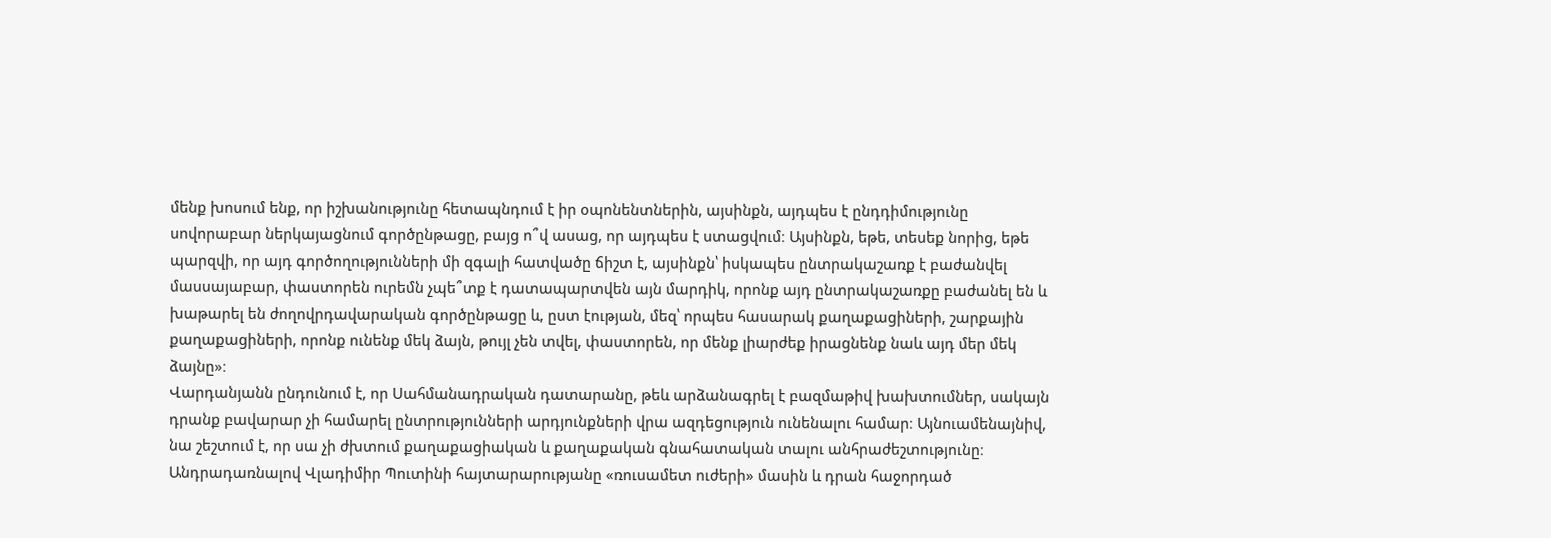մենք խոսում ենք, որ իշխանությունը հետապնդում է իր օպոնենտներին, այսինքն, այդպես է ընդդիմությունը սովորաբար ներկայացնում գործընթացը, բայց ո՞վ ասաց, որ այդպես է ստացվում։ Այսինքն, եթե, տեսեք նորից, եթե պարզվի, որ այդ գործողությունների մի զգալի հատվածը ճիշտ է, այսինքն՝ իսկապես ընտրակաշառք է բաժանվել մասսայաբար, փաստորեն ուրեմն չպե՞տք է դատապարտվեն այն մարդիկ, որոնք այդ ընտրակաշառքը բաժանել են և խաթարել են ժողովրդավարական գործընթացը և, ըստ էության, մեզ՝ որպես հասարակ քաղաքացիների, շարքային քաղաքացիների, որոնք ունենք մեկ ձայն, թույլ չեն տվել, փաստորեն, որ մենք լիարժեք իրացնենք նաև այդ մեր մեկ ձայնը»։
Վարդանյանն ընդունում է, որ Սահմանադրական դատարանը, թեև արձանագրել է բազմաթիվ խախտումներ, սակայն դրանք բավարար չի համարել ընտրությունների արդյունքների վրա ազդեցություն ունենալու համար։ Այնուամենայնիվ, նա շեշտում է, որ սա չի ժխտում քաղաքացիական և քաղաքական գնահատական տալու անհրաժեշտությունը։
Անդրադառնալով Վլադիմիր Պուտինի հայտարարությանը «ռուսամետ ուժերի» մասին և դրան հաջորդած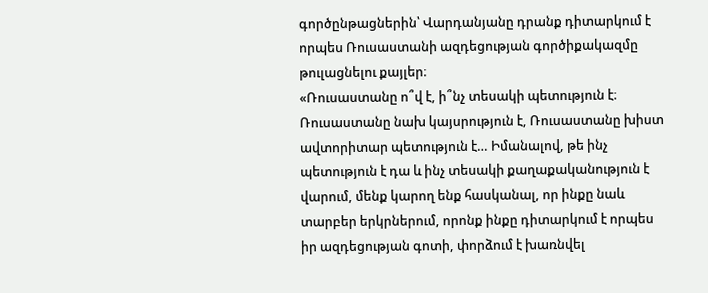գործընթացներին՝ Վարդանյանը դրանք դիտարկում է որպես Ռուսաստանի ազդեցության գործիքակազմը թուլացնելու քայլեր։
«Ռուսաստանը ո՞վ է, ի՞նչ տեսակի պետություն է։ Ռուսաստանը նախ կայսրություն է, Ռուսաստանը խիստ ավտորիտար պետություն է… Իմանալով, թե ինչ պետություն է դա և ինչ տեսակի քաղաքականություն է վարում, մենք կարող ենք հասկանալ, որ ինքը նաև տարբեր երկրներում, որոնք ինքը դիտարկում է որպես իր ազդեցության գոտի, փորձում է խառնվել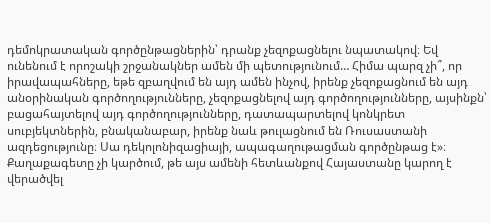դեմոկրատական գործընթացներին՝ դրանք չեզոքացնելու նպատակով։ Եվ ունենում է որոշակի շրջանակներ ամեն մի պետությունում… Հիմա պարզ չի՞, որ իրավապահները, եթե զբաղվում են այդ ամեն ինչով, իրենք չեզոքացնում են այդ անօրինական գործողությունները, չեզոքացնելով այդ գործողությունները, այսինքն՝ բացահայտելով այդ գործողությունները, դատապարտելով կոնկրետ սուբյեկտներին, բնականաբար, իրենք նաև թուլացնում են Ռուսաստանի ազդեցությունը։ Սա դեկոլոնիզացիայի, ապագաղութացման գործընթաց է»։
Քաղաքագետը չի կարծում, թե այս ամենի հետևանքով Հայաստանը կարող է վերածվել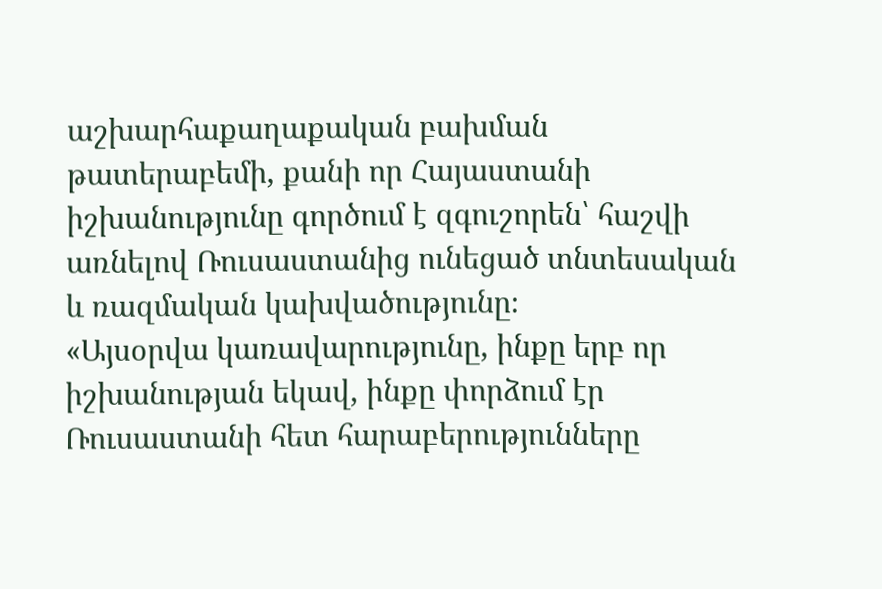աշխարհաքաղաքական բախման թատերաբեմի, քանի որ Հայաստանի իշխանությունը գործում է զգուշորեն՝ հաշվի առնելով Ռուսաստանից ունեցած տնտեսական և ռազմական կախվածությունը։
«Այսօրվա կառավարությունը, ինքը երբ որ իշխանության եկավ, ինքը փորձում էր Ռուսաստանի հետ հարաբերությունները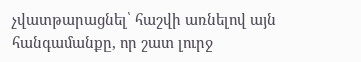չվատթարացնել՝ հաշվի առնելով այն հանգամանքը, որ շատ լուրջ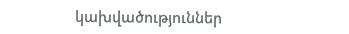կախվածություններ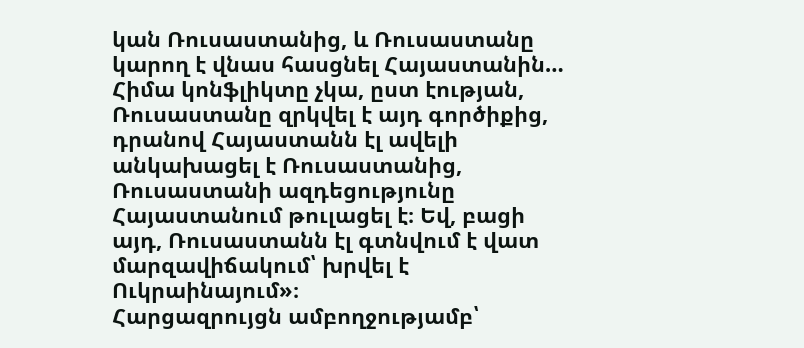կան Ռուսաստանից, և Ռուսաստանը կարող է վնաս հասցնել Հայաստանին… Հիմա կոնֆլիկտը չկա, ըստ էության, Ռուսաստանը զրկվել է այդ գործիքից, դրանով Հայաստանն էլ ավելի անկախացել է Ռուսաստանից, Ռուսաստանի ազդեցությունը Հայաստանում թուլացել է։ Եվ, բացի այդ, Ռուսաստանն էլ գտնվում է վատ մարզավիճակում՝ խրվել է Ուկրաինայում»։
Հարցազրույցն ամբողջությամբ՝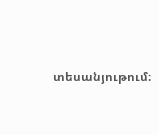տեսանյութում։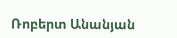Ռոբերտ Անանյան